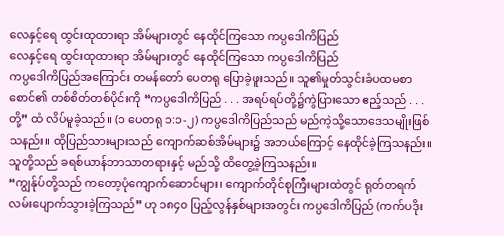လေနှင့်ရေ ထွင်းထုထားရာ အိမ်များတွင် နေထိုင်ကြသော ကပ္ပဒေါကိပြည်
လေနှင့်ရေ ထွင်းထုထားရာ အိမ်များတွင် နေထိုင်ကြသော ကပ္ပဒေါကိပြည်
ကပ္ပဒေါကိပြည်အကြောင်း တမန်တော် ပေတရု ပြောခဲ့ဖူးသည်။ သူ၏မှုတ်သွင်းခံပထမစာစောင်၏ တစ်စိတ်တစ်ပိုင်းကို “ကပ္ပဒေါကိပြည် . . . အရပ်ရပ်တို့၌ကွဲပြားသော ဧည့်သည် . . . တို့” ထံ လိပ်မူခဲ့သည်။ (၁ ပေတရု ၁:၁-၂) ကပ္ပဒေါကိပြည်သည် မည်ကဲ့သို့သောဒေသမျိုးဖြစ်သနည်း။ ထိုပြည်သားများသည် ကျောက်ဆစ်အိမ်များ၌ အဘယ်ကြောင့် နေထိုင်ခဲ့ကြသနည်း။ သူတို့သည် ခရစ်ယာန်ဘာသာတရားနှင့် မည်သို့ ထိတွေ့ခဲ့ကြသနည်း။
“ကျွန်ုပ်တို့သည် ကတော့ပုံကျောက်ဆောင်များ၊ ကျောက်တိုင်စုကြီးများထဲတွင် ရုတ်တရက်လမ်းပျောက်သွားခဲ့ကြသည်” ဟု ၁၈၄၀ ပြည့်လွန်နှစ်များအတွင်း ကပ္ပဒေါကိပြည် (ကက်ပဒိုး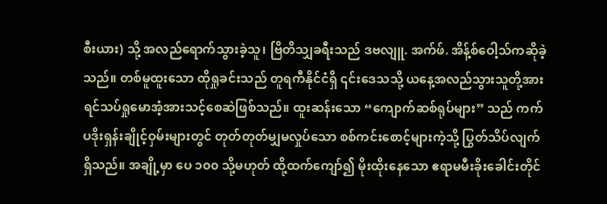စီးယား) သို့ အလည်ရောက်သွားခဲ့သူ၊ ဗြိတိသျှခရီးသည် ဒဗလျူ. အက်ဖ်. အိန့်စ်ဝေါ့သ်ကဆိုခဲ့သည်။ တစ်မူထူးသော ထိုရှုခင်းသည် တူရကီနိုင်ငံရှိ ၎င်းဒေသသို့ ယနေ့အလည်သွားသူတို့အား ရင်သပ်ရှုမောအံ့အားသင့်စေဆဲဖြစ်သည်။ ထူးဆန်းသော “ကျောက်ဆစ်ရုပ်များ” သည် ကက်ပဒိုးရှန်းချိုင့်ဝှမ်းများတွင် တုတ်တုတ်မျှမလှုပ်သော စစ်ကင်းစောင့်များကဲ့သို့ ပြွတ်သိပ်လျက်ရှိသည်။ အချို့မှာ ပေ ၁၀၀ သို့မဟုတ် ထို့ထက်ကျော်၍ မိုးထိုးနေသော ဧရာမမီးခိုးခေါင်းတိုင်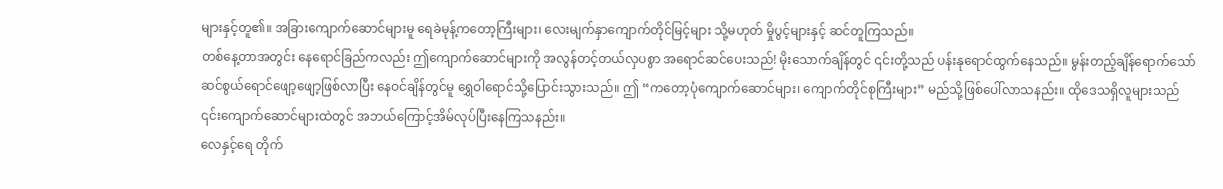များနှင့်တူ၏။ အခြားကျောက်ဆောင်များမူ ရေခဲမုန့်ကတော့ကြီးများ၊ လေးမျက်နှာကျောက်တိုင်မြင့်များ သို့မဟုတ် မှိုပွင့်များနှင့် ဆင်တူကြသည်။
တစ်နေ့တာအတွင်း နေရောင်ခြည်ကလည်း ဤကျောက်ဆောင်များကို အလွန်တင့်တယ်လှပစွာ အရောင်ဆင်ပေးသည်! မိုးသောက်ချိန်တွင် ၎င်းတို့သည် ပန်းနုရောင်ထွက်နေသည်။ မွန်းတည့်ချိန်ရောက်သော် ဆင်စွယ်ရောင်ဖျော့ဖျော့ဖြစ်လာပြီး နေဝင်ချိန်တွင်မူ ရွှေဝါရောင်သို့ပြောင်းသွားသည်။ ဤ “ကတော့ပုံကျောက်ဆောင်များ၊ ကျောက်တိုင်စုကြီးများ” မည်သို့ဖြစ်ပေါ်လာသနည်း။ ထိုဒေသရှိလူများသည် ၎င်းကျောက်ဆောင်များထဲတွင် အဘယ်ကြောင့်အိမ်လုပ်ပြီးနေကြသနည်း။
လေနှင့်ရေ တိုက်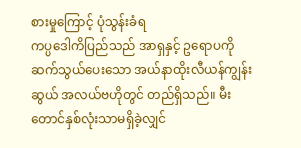စားမှုကြောင့် ပုံသွန်းခံရ
ကပ္ပဒေါကိပြည်သည် အာရှနှင့် ဥရောပကို ဆက်သွယ်ပေးသော အယ်နာထိုးလီယန်ကျွန်းဆွယ် အလယ်ဗဟိုတွင် တည်ရှိသည်။ မီးတောင်နှစ်လုံးသာမရှိခဲ့လျှင်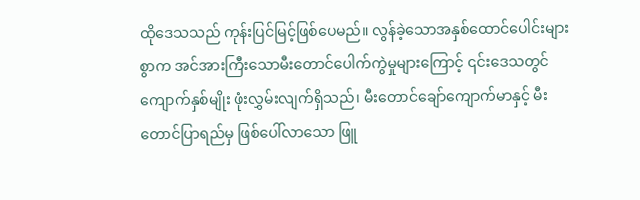ထိုဒေသသည် ကုန်းပြင်မြင့်ဖြစ်ပေမည်။ လွန်ခဲ့သောအနှစ်ထောင်ပေါင်းများစွာက အင်အားကြီးသောမီးတောင်ပေါက်ကွဲမှုများကြောင့် ၎င်းဒေသတွင် ကျောက်နှစ်မျိုး ဖုံးလွှမ်းလျက်ရှိသည်၊ မီးတောင်ချော်ကျောက်မာနှင့် မီးတောင်ပြာရည်မှ ဖြစ်ပေါ်လာသော ဖြူ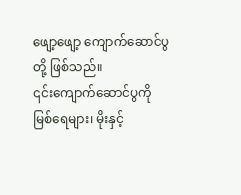ဖျော့ဖျော့ ကျောက်ဆောင်ပွတို့ ဖြစ်သည်။
၎င်းကျောက်ဆောင်ပွကို မြစ်ရေများ၊ မိုးနှင့်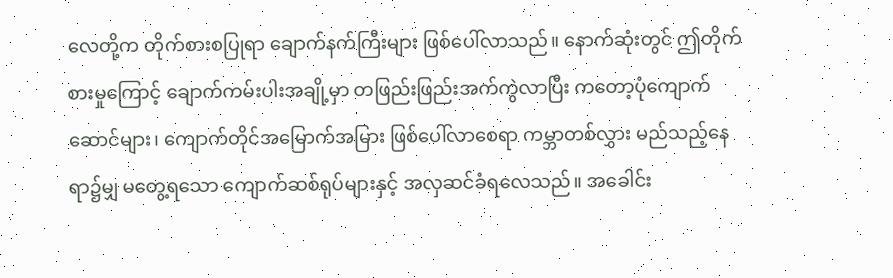လေတို့က တိုက်စားစပြုရာ ချောက်နက်ကြီးများ ဖြစ်ပေါ်လာသည်။ နောက်ဆုံးတွင် ဤတိုက်စားမှုကြောင့် ချောက်ကမ်းပါးအချို့မှာ တဖြည်းဖြည်းအက်ကွဲလာပြီး ကတော့ပုံကျောက်ဆောင်များ၊ ကျောက်တိုင်အမြောက်အမြား ဖြစ်ပေါ်လာစေရာ ကမ္ဘာတစ်လွှား မည်သည့်နေရာ၌မျှ မတွေ့ရသော ကျောက်ဆစ်ရုပ်များနှင့် အလှဆင်ခံရလေသည်။ အခေါင်း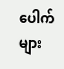ပေါက်များ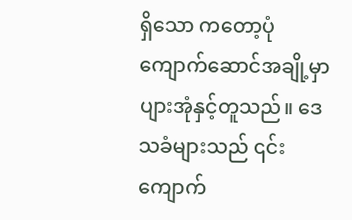ရှိသော ကတော့ပုံကျောက်ဆောင်အချို့မှာ ပျားအုံနှင့်တူသည်။ ဒေသခံများသည် ၎င်းကျောက်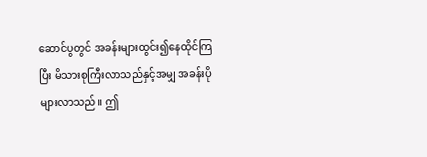ဆောင်ပွတွင် အခန်းများထွင်း၍နေထိုင်ကြပြီး မိသားစုကြီးလာသည်နှင့်အမျှ အခန်းပိုများလာသည်။ ဤ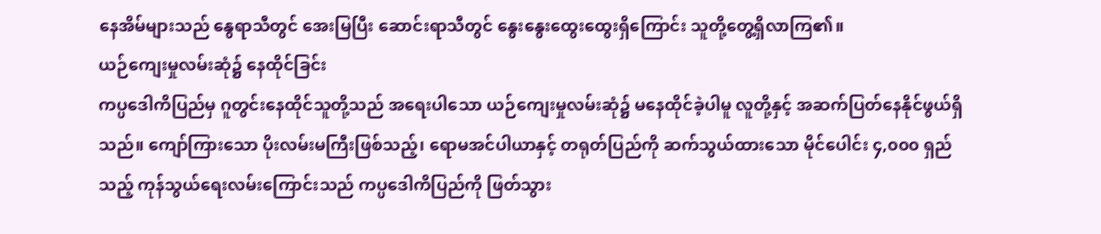နေအိမ်များသည် နွေရာသီတွင် အေးမြပြီး ဆောင်းရာသီတွင် နွေးနွေးထွေးထွေးရှိကြောင်း သူတို့တွေ့ရှိလာကြ၏။
ယဉ်ကျေးမှုလမ်းဆုံ၌ နေထိုင်ခြင်း
ကပ္ပဒေါကိပြည်မှ ဂူတွင်းနေထိုင်သူတို့သည် အရေးပါသော ယဉ်ကျေးမှုလမ်းဆုံ၌ မနေထိုင်ခဲ့ပါမူ လူတို့နှင့် အဆက်ပြတ်နေနိုင်ဖွယ်ရှိသည်။ ကျော်ကြားသော ပိုးလမ်းမကြီးဖြစ်သည့်၊ ရောမအင်ပါယာနှင့် တရုတ်ပြည်ကို ဆက်သွယ်ထားသော မိုင်ပေါင်း ၄,၀၀၀ ရှည်သည့် ကုန်သွယ်ရေးလမ်းကြောင်းသည် ကပ္ပဒေါကိပြည်ကို ဖြတ်သွား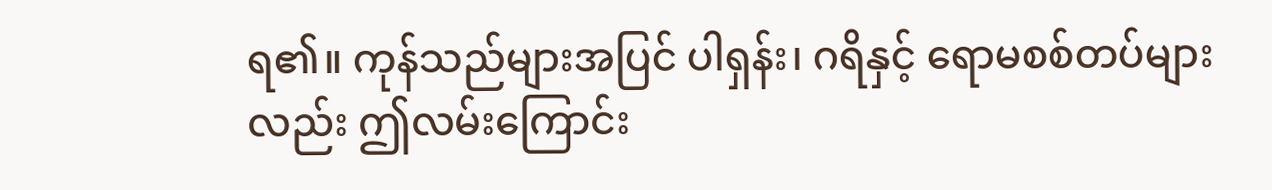ရ၏။ ကုန်သည်များအပြင် ပါရှန်း၊ ဂရိနှင့် ရောမစစ်တပ်များလည်း ဤလမ်းကြောင်း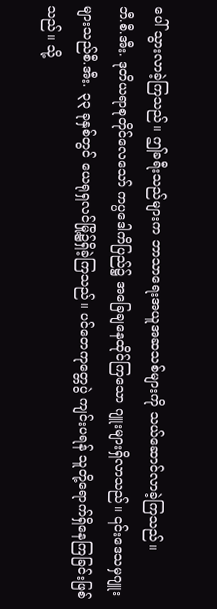ပေါ် သွားလာခဲ့ကြသည်။ ဤခရီးသည်များက ဘာသာရေးအယူအဆသစ်များကို သယ်ဆောင်လာခဲ့ကြသည်။
ဘီ.စီ.အီး. ဒုတိယရာစုတိုင်လေသော် ကပ္ပဒေါကိပြည်၌ အခြေချနေထိုင်ကြသော ဂျူးများရှိလာသည်။ ၎င်းဒေသမှဂျူးများသည်စီ.အီး. ၃၃ ခုနှစ်တွင် ယေရုရှလင်မြို့၌ရှိခဲ့ကြသည်။ ပင်တေကုတ္တေပွဲ ကျင်းပရန် သူတို့ရောက်ရှိနေကြခြင်းဖြစ်သည်။ သို့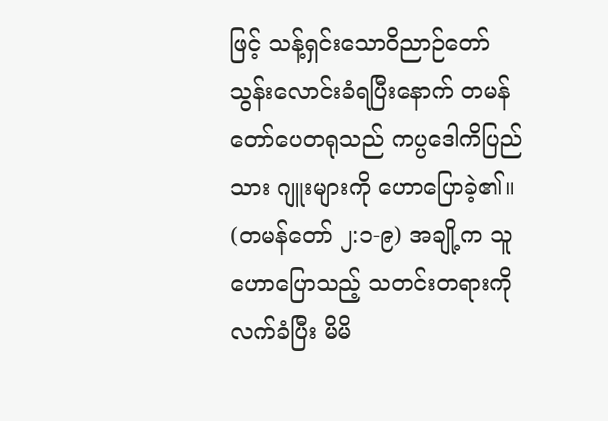ဖြင့် သန့်ရှင်းသောဝိညာဉ်တော် သွန်းလောင်းခံရပြီးနောက် တမန်တော်ပေတရုသည် ကပ္ပဒေါကိပြည်သား ဂျူးများကို ဟောပြောခဲ့၏။ (တမန်တော် ၂:၁-၉) အချို့က သူဟောပြောသည့် သတင်းတရားကို လက်ခံပြီး မိမိ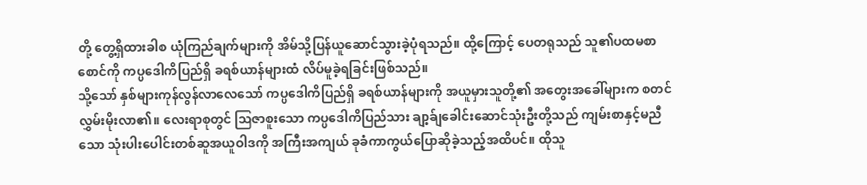တို့ တွေ့ရှိထားခါစ ယုံကြည်ချက်များကို အိမ်သို့ပြန်ယူဆောင်သွားခဲ့ပုံရသည်။ ထို့ကြောင့် ပေတရုသည် သူ၏ပထမစာစောင်ကို ကပ္ပဒေါကိပြည်ရှိ ခရစ်ယာန်များထံ လိပ်မူခဲ့ရခြင်းဖြစ်သည်။
သို့သော် နှစ်များကုန်လွန်လာလေသော် ကပ္ပဒေါကိပြည်ရှိ ခရစ်ယာန်များကို အယူမှားသူတို့၏ အတွေးအခေါ်များက စတင်လွှမ်းမိုးလာ၏။ လေးရာစုတွင် ဩဇာစူးသော ကပ္ပဒေါကိပြည်သား ချာ့ခ်ျခေါင်းဆောင်သုံးဦးတို့သည် ကျမ်းစာနှင့်မညီသော သုံးပါးပေါင်းတစ်ဆူအယူဝါဒကို အကြီးအကျယ် ခုခံကာကွယ်ပြောဆိုခဲ့သည့်အထိပင်။ ထိုသူ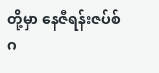တို့မှာ နေဇီရန်းဇပ်စ် ဂ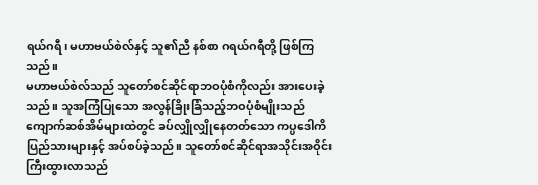ရယ်ဂရီ၊ မဟာဗယ်စဲလ်နှင့် သူ၏ညီ နစ်စာ ဂရယ်ဂရီတို့ ဖြစ်ကြသည်။
မဟာဗယ်စဲလ်သည် သူတော်စင်ဆိုင်ရာဘဝပုံစံကိုလည်း အားပေးခဲ့သည်။ သူအကြံပြုသော အလွန်ခြိုးခြံသည့်ဘဝပုံစံမျိုးသည် ကျောက်ဆစ်အိမ်များထဲတွင် ခပ်လျှိုလျှိုနေတတ်သော ကပ္ပဒေါကိပြည်သားများနှင့် အပ်စပ်ခဲ့သည်။ သူတော်စင်ဆိုင်ရာအသိုင်းအဝိုင်း ကြီးထွားလာသည်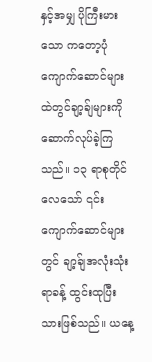နှင့်အမျှ ပိုကြီးမားသော ကတော့ပုံကျောက်ဆောင်များထဲတွင်ချာ့ခ်ျများကို ဆောက်လုပ်ခဲ့ကြသည်။ ၁၃ ရာစုတိုင်လေသော် ၎င်းကျောက်ဆောင်များတွင် ချာ့ခ်ျအလုံးသုံးရာခန့် ထွင်းထုပြီးသားဖြစ်သည်။ ယနေ့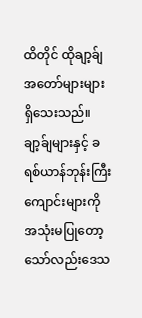ထိတိုင် ထိုချာ့ခ်ျအတော်များများ ရှိသေးသည်။
ချာ့ခ်ျများနှင့် ခရစ်ယာန်ဘုန်းကြီးကျောင်းများကို အသုံးမပြုတော့သော်လည်းဒေသ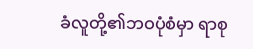ခံလူတို့၏ဘဝပုံစံမှာ ရာစု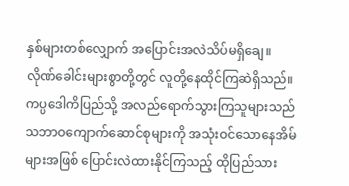နှစ်များတစ်လျှောက် အပြောင်းအလဲသိပ်မရှိချေ။ လိုဏ်ခေါင်းများစွာတို့တွင် လူတို့နေထိုင်ကြဆဲရှိသည်။ ကပ္ပဒေါကိပြည်သို့ အလည်ရောက်သွားကြသူများသည် သဘာဝကျောက်ဆောင်စုများကို အသုံးဝင်သောနေအိမ်များအဖြစ် ပြောင်းလဲထားနိုင်ကြသည့် ထိုပြည်သား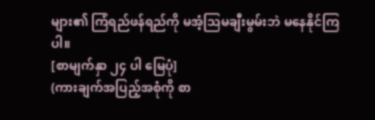များ၏ ကြံရည်ဖန်ရည်ကို မအံ့သြမချီးမွမ်းဘဲ မနေနိုင်ကြပါ။
[စာမျက်နှာ ၂၄ ပါ မြေပုံ]
(ကားချက်အပြည့်အစုံကို စာ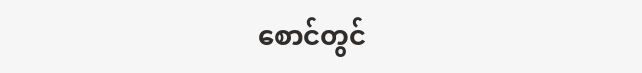စောင်တွင်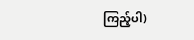ကြည့်ပါ)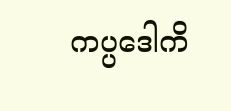ကပ္ပဒေါကိ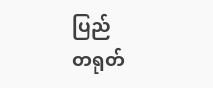ပြည်
တရုတ်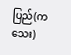ပြည်(ကသေး)